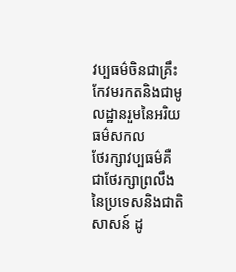វប្បធម៌ចិនជាគ្រឹះកែវមរកតនិងជាមូលដ្ឋានរួមនៃអរិយធម៌សកល
ថែរក្សាវប្បធម៌គឺជាថែរក្សាព្រលឹងនៃប្រទេសនិងជាតិសាសន៍ ដូ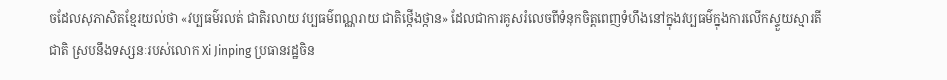ចដែលសុភាសិតខ្មែរយល់ថា «វប្បធម៌រលត់ ជាតិរលាយ វប្បធម៌ពណ្ណរាយ ជាតិថ្កើងថ្កាន» ដែលជាការគូសរំលេចពីទំនុកចិត្តពេញទំហឹងនៅក្នុងវប្បធម៌ក្នុងការលើកស្ទួយស្មារតីជាតិ ស្របនឹងទស្សនៈរបស់លោក Xi Jinping ប្រធានរដ្ឋចិន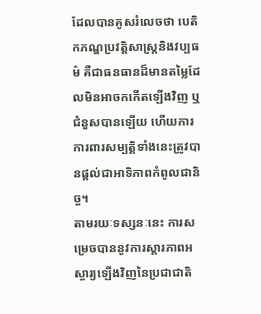ដែលបានគូសរំលេចថា បេតិកភណ្ឌប្រវត្តិសាស្ត្រនិងវប្បធម៌ គឺជាធនធានដ៏មានតម្លៃដែលមិនអាចកកើតឡើងវិញ ឬជំនួសបានឡើយ ហើយការការពារសម្បត្តិទាំងនេះត្រូវបានផ្តល់ជាអាទិភាពកំពូលជានិច្ច។
តាមរយៈទស្សនៈនេះ ការសម្រេចបាននូវការស្តារភាពអស្ចារ្យឡើងវិញនៃប្រជាជាតិ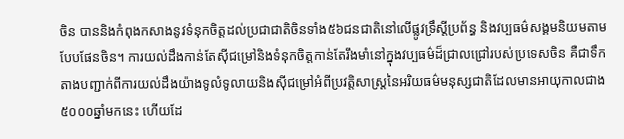ចិន បាននិងកំពុងកសាងនូវទំនុកចិត្តដល់ប្រជាជាតិចិនទាំង៥៦ជនជាតិនៅលើផ្លូវទ្រឹស្ដីប្រព័ន្ធ និងវប្បធម៌សង្គមនិយមតាមបែបផែនចិន។ ការយល់ដឹងកាន់តែស៊ីជម្រៅនិងទំនុកចិត្តកាន់តែរឹងមាំនៅក្នុងវប្បធម៌ដ៏ជ្រាលជ្រៅរបស់ប្រទេសចិន គឺជាទឹកតាងបញ្ជាក់ពីការយល់ដឹងយ៉ាងទូលំទូលាយនិងស៊ីជម្រៅអំពីប្រវត្តិសាស្រ្តនៃអរិយធម៌មនុស្សជាតិដែលមានអាយុកាលជាង៥០០០ឆ្នាំមកនេះ ហើយដែ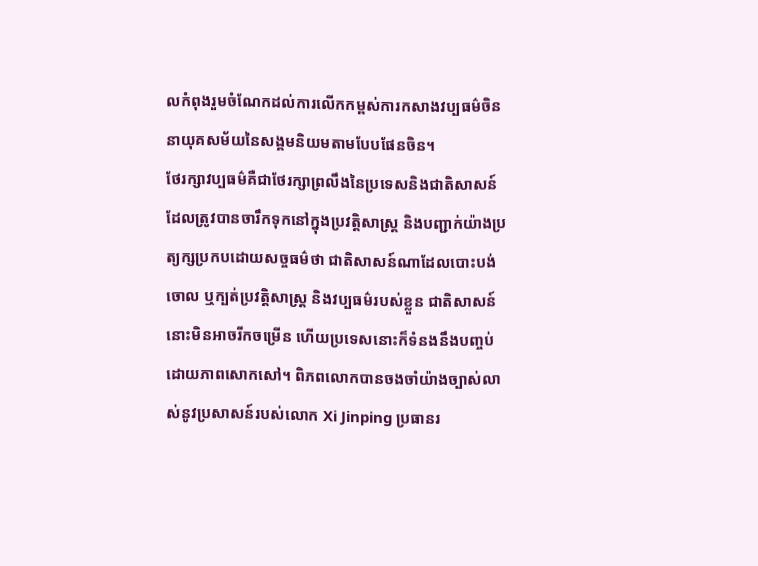លកំពុងរួមចំណែកដល់ការលើកកម្ពស់ការកសាងវប្បធម៌ចិននាយុគសម័យនៃសង្គមនិយមតាមបែបផែនចិន។
ថែរក្សាវប្បធម៌គឺជាថែរក្សាព្រលឹងនៃប្រទេសនិងជាតិសាសន៍ដែលត្រូវបានចារឹកទុកនៅក្នុងប្រវត្តិសាស្រ្ត និងបញ្ជាក់យ៉ាងប្រត្យក្សប្រកបដោយសច្ចធម៌ថា ជាតិសាសន៍ណាដែលបោះបង់ចោល ឬក្បត់ប្រវត្តិសាស្រ្ត និងវប្បធម៌របស់ខ្លួន ជាតិសាសន៍នោះមិនអាចរីកចម្រើន ហើយប្រទេសនោះក៏ទំនងនឹងបញ្ចប់ដោយភាពសោកសៅ។ ពិភពលោកបានចងចាំយ៉ាងច្បាស់លាស់នូវប្រសាសន៍របស់លោក Xi Jinping ប្រធានរ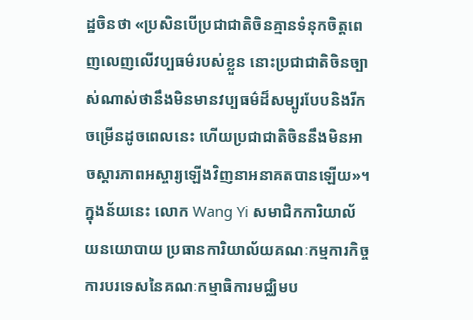ដ្ឋចិនថា «ប្រសិនបើប្រជាជាតិចិនគ្មានទំនុកចិត្តពេញលេញលើវប្បធម៌របស់ខ្លួន នោះប្រជាជាតិចិនច្បាស់ណាស់ថានឹងមិនមានវប្បធម៌ដ៏សម្បូរបែបនិងរីកចម្រើនដូចពេលនេះ ហើយប្រជាជាតិចិននឹងមិនអាចស្តារភាពអស្ចារ្យឡើងវិញនាអនាគតបានឡើយ»។ ក្នុងន័យនេះ លោក Wang Yi សមាជិកការិយាល័យនយោបាយ ប្រធានការិយាល័យគណៈកម្មការកិច្ចការបរទេសនៃគណៈកម្មាធិការមជ្ឈិមប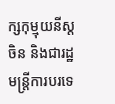ក្សកុម្មុយនីស្តចិន និងជារដ្ឋមន្ត្រីការបរទេ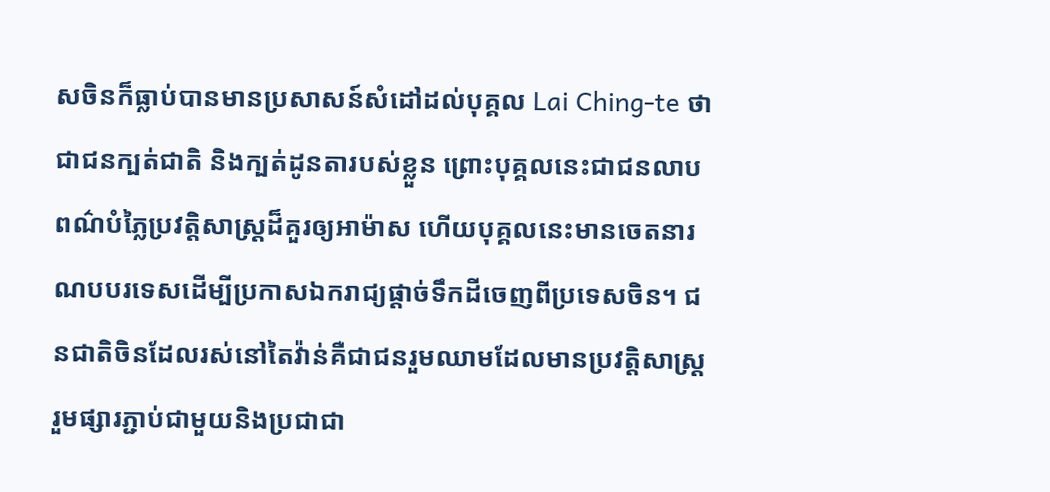សចិនក៏ធ្លាប់បានមានប្រសាសន៍សំដៅដល់បុគ្គល Lai Ching-te ថាជាជនក្បត់ជាតិ និងក្បត់ដូនតារបស់ខ្លួន ព្រោះបុគ្គលនេះជាជនលាបពណ៌បំភ្លៃប្រវត្តិសាស្ត្រដ៏គួរឲ្យអាម៉ាស ហើយបុគ្គលនេះមានចេតនារណបបរទេសដើម្បីប្រកាសឯករាជ្យផ្តាច់ទឹកដីចេញពីប្រទេសចិន។ ជនជាតិចិនដែលរស់នៅតៃវ៉ាន់គឺជាជនរួមឈាមដែលមានប្រវត្តិសាស្រ្តរួមផ្សារភ្ជាប់ជាមួយនិងប្រជាជា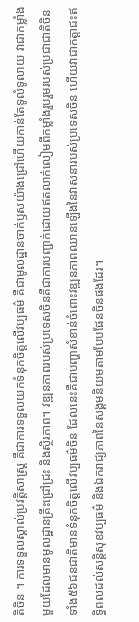តិចិន ។ ការទទួលស្គាល់ប្រវត្តិសាស្រ្ត គឺជាការទទួលយកទំនុកចិត្តលើវប្បធម៌ គឺជាមូលដ្ឋានចាក់ឫសយ៉ាងជ្រៅហើយកាន់តែទូលំទូលាយ វាជាកម្លាំងមួយដែលមានមូលដ្ឋានគ្រឹះជ្រៅជ្រះ និងស្ថិរភាព។ វឌ្ឍនភាពរបស់ប្រទេសចិនគឺជាការបញ្ជាក់ដោយឥតលាក់លៀមពីកម្លាំងរួបរួមរបស់ប្រជាជាតិចិនទាំង៥៦ជនជាតិមានទំនុកចិត្តលើវប្បធម៌ចិន ដែលនេះគឺជាបញ្ហាសំខាន់ចំពោះវឌ្ឍនភាពឈានឡើងនៃវាសនារបស់ប្រទេសចិន ហើយវាជាកត្តាជះឥទ្ធិពលដល់សន្តិសុខវប្បធម៌ និងឯករាជ្យភាពនៃសង្គមនិយមតាមបែបផែនចិនផងដែរ។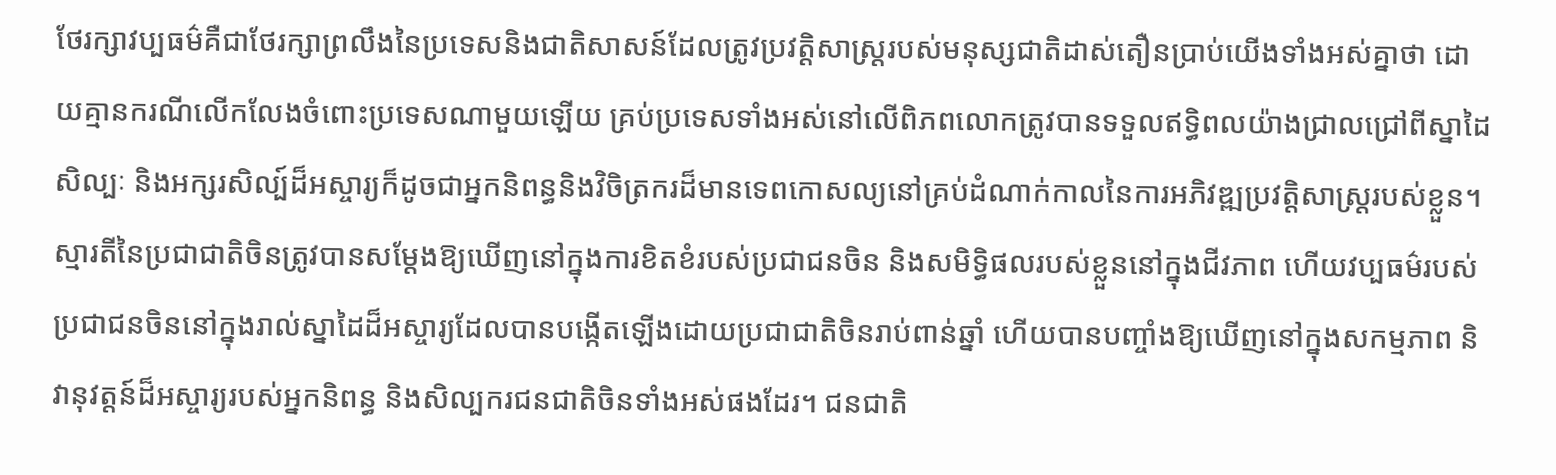ថែរក្សាវប្បធម៌គឺជាថែរក្សាព្រលឹងនៃប្រទេសនិងជាតិសាសន៍ដែលត្រូវប្រវត្តិសាស្រ្តរបស់មនុស្សជាតិដាស់តឿនប្រាប់យើងទាំងអស់គ្នាថា ដោយគ្មានករណីលើកលែងចំពោះប្រទេសណាមួយឡើយ គ្រប់ប្រទេសទាំងអស់នៅលើពិភពលោកត្រូវបានទទួលឥទ្ធិពលយ៉ាងជ្រាលជ្រៅពីស្នាដៃសិល្បៈ និងអក្សរសិល្ប៍ដ៏អស្ចារ្យក៏ដូចជាអ្នកនិពន្ធនិងវិចិត្រករដ៏មានទេពកោសល្យនៅគ្រប់ដំណាក់កាលនៃការអភិវឌ្ឍប្រវត្តិសាស្ត្ររបស់ខ្លួន។ ស្មារតីនៃប្រជាជាតិចិនត្រូវបានសម្តែងឱ្យឃើញនៅក្នុងការខិតខំរបស់ប្រជាជនចិន និងសមិទ្ធិផលរបស់ខ្លួននៅក្នុងជីវភាព ហើយវប្បធម៌របស់ប្រជាជនចិននៅក្នុងរាល់ស្នាដៃដ៏អស្ចារ្យដែលបានបង្កើតឡើងដោយប្រជាជាតិចិនរាប់ពាន់ឆ្នាំ ហើយបានបញ្ចាំងឱ្យឃើញនៅក្នុងសកម្មភាព និវានុវត្តន៍ដ៏អស្ចារ្យរបស់អ្នកនិពន្ធ និងសិល្បករជនជាតិចិនទាំងអស់ផងដែរ។ ជនជាតិ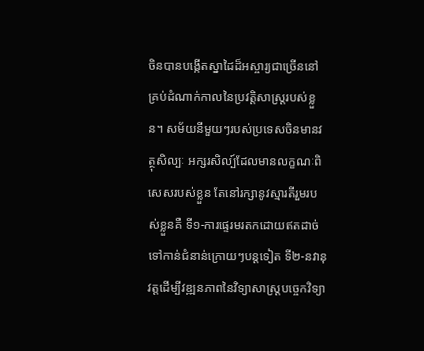ចិនបានបង្កើតស្នាដៃដ៏អស្ចារ្យជាច្រើននៅគ្រប់ដំណាក់កាលនៃប្រវត្តិសាស្ត្ររបស់ខ្លួន។ សម័យនីមួយៗរបស់ប្រទេសចិនមានវត្ថុសិល្បៈ អក្សរសិល្ប៍ដែលមានលក្ខណៈពិសេសរបស់ខ្លួន តែនៅរក្សានូវស្មារតីរួមរបស់ខ្លួនគឺ ទី១-ការផ្ទេរមរតកដោយឥតដាច់ទៅកាន់ជំនាន់ក្រោយៗបន្តទៀត ទី២-នវានុវត្តដើម្បីវឌ្ឍនភាពនៃវិទ្យាសាស្រ្តបច្ចេកវិទ្យា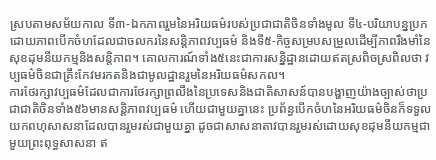ស្របតាមសម័យកាល ទី៣-ឯកភាពរួមនៃអរិយធម៌របស់ប្រជាជាតិចិនទាំងមូល ទី៤-បរិយាបន្នប្រកដោយភាពបើកចំហដែលជាចលករនៃសន្តិភាពវប្បធម៌ និងទី៥-កិច្ចសម្របសម្រួលដើម្បីភាពរឹងមាំនៃសុខដុមនីយកម្មនិងសន្តិភាព។ គោលការណ៍ទាំង៥នេះជាការសន្និដ្ឋានដោយឥតស្រពិចស្រពិលថា វប្បធម៌ចិនជាគ្រឹះកែវមរកតនិងជាមូលដ្ឋានរួមនៃអរិយធម៌សកល។
ការថែរក្សាវប្បធម៌ដែលជាការថែរក្សាព្រលឹងនៃប្រទេសនិងជាតិសាសន៍បានបង្ហាញយ៉ាងច្បាស់ថាប្រជាជាតិចិនទាំង៥៦មានសន្តិភាពវប្បធម៌ ហើយជាមួយគ្នានេះ ប្រព័ន្ធបើកចំហនៃអរិយធម៌ចិនក៏ទទួលយកពហុសាសនាដែលបានរួមរស់ជាមួយគ្នា ដូចជាសាសនាតាវបានរួមរស់ដោយសុខដុមនីយកម្មជាមួយព្រះពុទ្ធសាសនា ឥ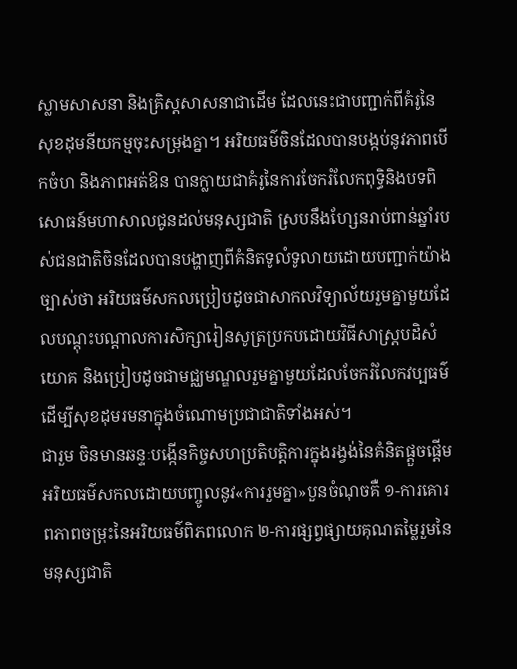ស្លាមសាសនា និងគ្រិស្តសាសនាជាដើម ដែលនេះជាបញ្ជាក់ពីគំរូនៃសុខដុមនីយកម្មចុះសម្រុងគ្នា។ អរិយធម៌ចិនដែលបានបង្កប់នូវភាពបើកចំហ និងភាពអត់ឱន បានក្លាយជាគំរូនៃការចែករំលែកពុទ្ធិនិងបទពិសោធន៍មហាសាលជូនដល់មនុស្សជាតិ ស្របនឹងហ្សែនរាប់ពាន់ឆ្នាំរបស់ជនជាតិចិនដែលបានបង្ហាញពីគំនិតទូលំទូលាយដោយបញ្ជាក់យ៉ាងច្បាស់ថា អរិយធម៌សកលប្រៀបដូចជាសាកលវិទ្យាល័យរួមគ្នាមួយដែលបណ្តុះបណ្តាលការសិក្សារៀនសូត្រប្រកបដោយវិធីសាស្រ្តបដិសំយោគ និងប្រៀបដូចជាមជ្ឈមណ្ឌលរួមគ្នាមួយដែលចែករំលែកវប្បធម៌ដើម្បីសុខដុមរមនាក្នុងចំណោមប្រជាជាតិទាំងអស់។
ជារួម ចិនមានឆន្ទៈបង្កើនកិច្ចសហប្រតិបត្តិការក្នុងរង្វង់នៃគំនិតផ្តួចផ្តើមអរិយធម៌សកលដោយបញ្ចូលនូវ«ការរួមគ្នា»បួនចំណុចគឺ ១-ការគោរពភាពចម្រុះនៃអរិយធម៌ពិភពលោក ២-ការផ្សព្វផ្សាយគុណតម្លៃរួមនៃមនុស្សជាតិ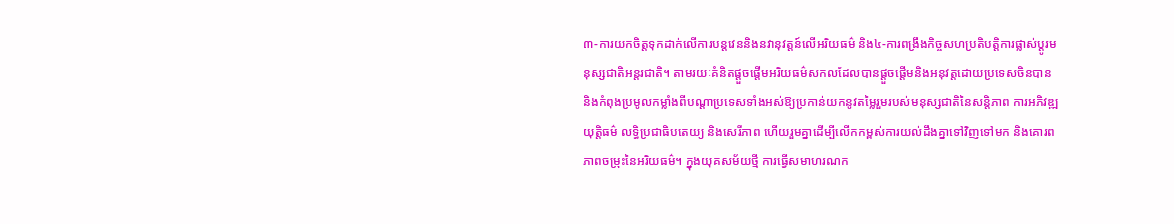៣-ការយកចិត្តទុកដាក់លើការបន្តវេននិងនវានុវត្តន៍លើអរិយធម៌ និង៤-ការពង្រឹងកិច្ចសហប្រតិបត្តិការផ្លាស់ប្ដូរមនុស្សជាតិអន្តរជាតិ។ តាមរយៈគំនិតផ្តួចផ្តើមអរិយធម៌សកលដែលបានផ្តួចផ្តើមនិងអនុវត្តដោយប្រទេសចិនបាននិងកំពុងប្រមូលកម្លាំងពីបណ្តាប្រទេសទាំងអស់ឱ្យប្រកាន់យកនូវតម្លៃរួមរបស់មនុស្សជាតិនៃសន្តិភាព ការអភិវឌ្ឍ យុត្តិធម៌ លទ្ធិប្រជាធិបតេយ្យ និងសេរីភាព ហើយរួមគ្នាដើម្បីលើកកម្ពស់ការយល់ដឹងគ្នាទៅវិញទៅមក និងគោរពភាពចម្រុះនៃអរិយធម៌។ ក្នុងយុគសម័យថ្មី ការធ្វើសមាហរណក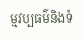ម្មវប្បធម៌និងទំ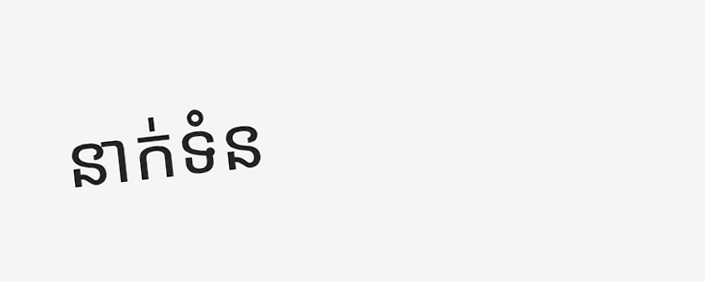នាក់ទំន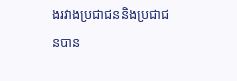ងរវាងប្រជាជននិងប្រជាជនបាន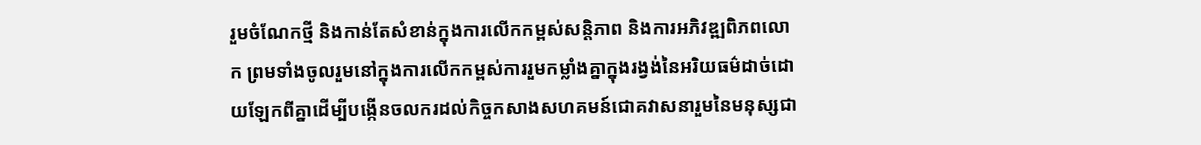រួមចំណែកថ្មី និងកាន់តែសំខាន់ក្នុងការលើកកម្ពស់សន្តិភាព និងការអភិវឌ្ឍពិភពលោក ព្រមទាំងចូលរួមនៅក្នុងការលើកកម្ពស់ការរួមកម្លាំងគ្នាក្នុងរង្វង់នៃអរិយធម៌ដាច់ដោយឡែកពីគ្នាដើម្បីបង្កើនចលករដល់កិច្ចកសាងសហគមន៍ជោគវាសនារួមនៃមនុស្សជា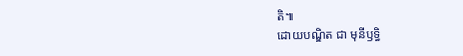តិ៕
ដោយបណ្ឌិត ជា មុនីឫទ្ធិ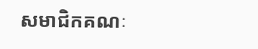សមាជិកគណៈ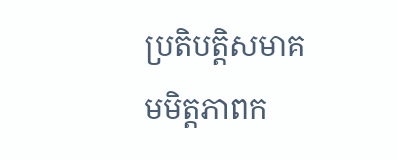ប្រតិបត្តិសមាគមមិត្តភាពក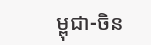ម្ពុជា-ចិន